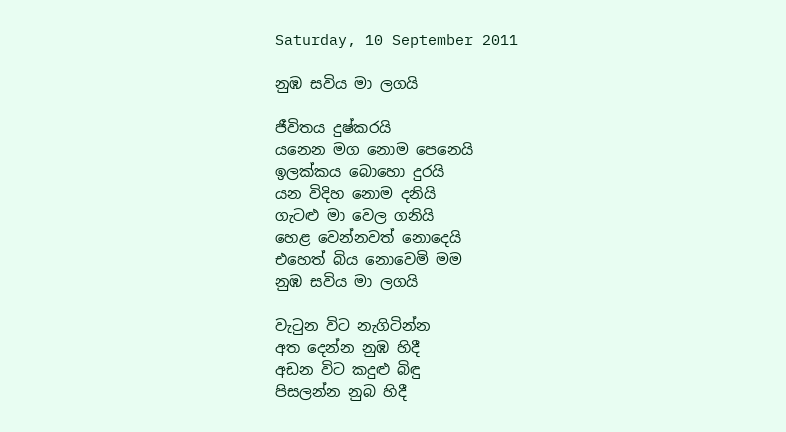Saturday, 10 September 2011

නුඹ සවිය මා ලගයි

ජීවිතය දුෂ්කරයි
යනෙන මග නොම පෙනෙයි
ඉලක්කය බොහො දුරයි
යන විදිහ නොම දනියි
ගැටළු මා වෙල ගනියි
හෙළ වෙන්නවත් නොදෙයි
එහෙත් බිය නොවෙමි මම
නුඹ සවිය මා ලගයි

වැටුන විට නැගිටින්න
අත දෙන්න නුඹ හිදී
අඩන විට කදුළු බිඳු
පිසලන්න නුබ හිදී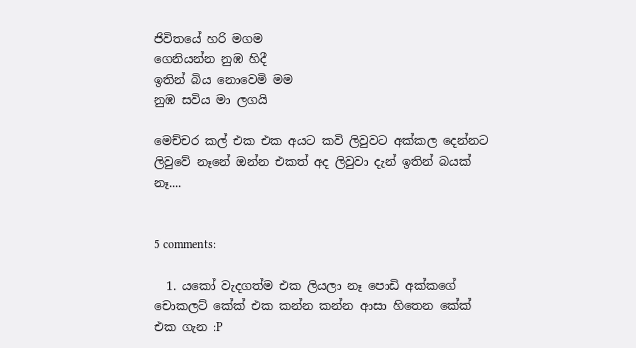ජිවිතයේ හරි මගම
ගෙනියන්න නුඹ හිදී
ඉතින් බිය නොවෙමි මම
නුඹ සවිය මා ලගයි

මෙච්චර කල් එක එක අයට කවි ලිවුවට අක්කල දෙන්නට ලිවුවේ නෑනේ ඔන්න එකත් අද ලිවුවා දැන් ඉතින් බයක් නෑ....


5 comments:

  1. යකෝ වැදගත්ම එක ලියලා නෑ පොඩි අක්කගේ චොකලට් කේක් එක කන්න කන්න ආසා හිතෙන කේක් එක ගැන :P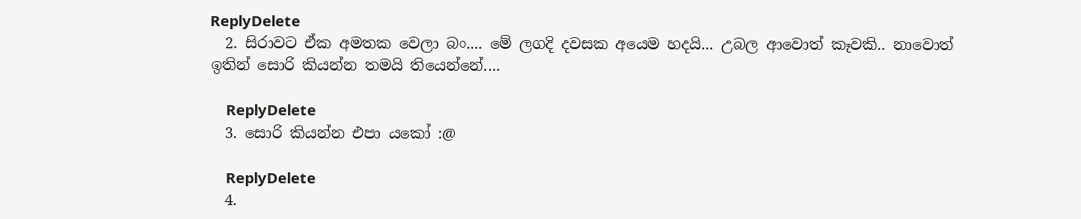ReplyDelete
  2. සිරාවට ඒක අමතක වෙලා බං.... මේ ලගදි දවසක අයෙම හදයි... උබල ආවොත් කෑවකි.. නාවොත් ඉතින් සොරි කියන්න තමයි තියෙන්නේ....

    ReplyDelete
  3. සොරි කියන්න එපා යකෝ :@

    ReplyDelete
  4.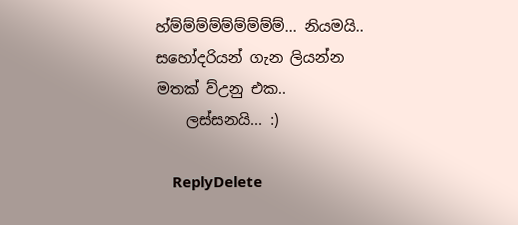හ්ම්ම්ම්ම්ම්ම්ම්ම්ම්... නියමයි.. සහෝදරියන් ගැන ලියන්න මතක් ව්උනු එක..
    ලස්සනයි... :)

    ReplyDelete